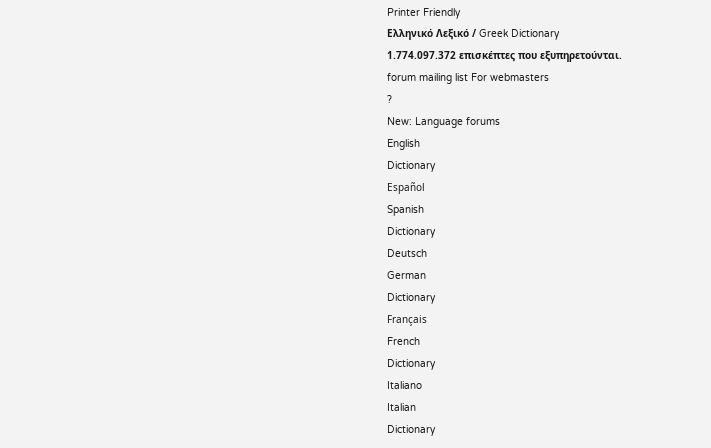Printer Friendly
Ελληνικό Λεξικό / Greek Dictionary
1.774.097.372 επισκέπτες που εξυπηρετούνται.
forum mailing list For webmasters
?
New: Language forums
English
Dictionary
Español
Spanish
Dictionary
Deutsch
German
Dictionary
Français
French
Dictionary
Italiano
Italian
Dictionary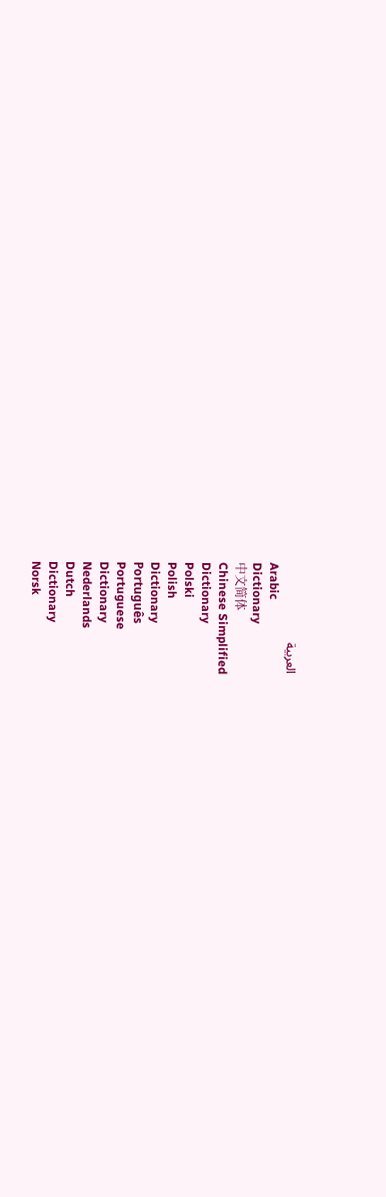العربية
Arabic
Dictionary
中文简体
Chinese Simplified
Dictionary
Polski
Polish
Dictionary
Português
Portuguese
Dictionary
Nederlands
Dutch
Dictionary
Norsk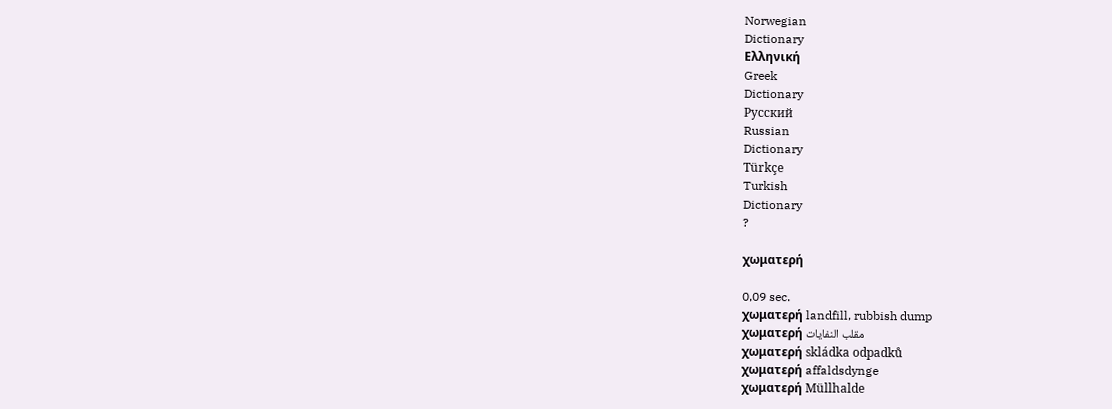Norwegian
Dictionary
Ελληνική
Greek
Dictionary
Русский
Russian
Dictionary
Türkçe
Turkish
Dictionary
?

χωματερή

0,09 sec.
χωματερή landfill, rubbish dump
χωματερή مقلب النفايات
χωματερή skládka odpadků
χωματερή affaldsdynge
χωματερή Müllhalde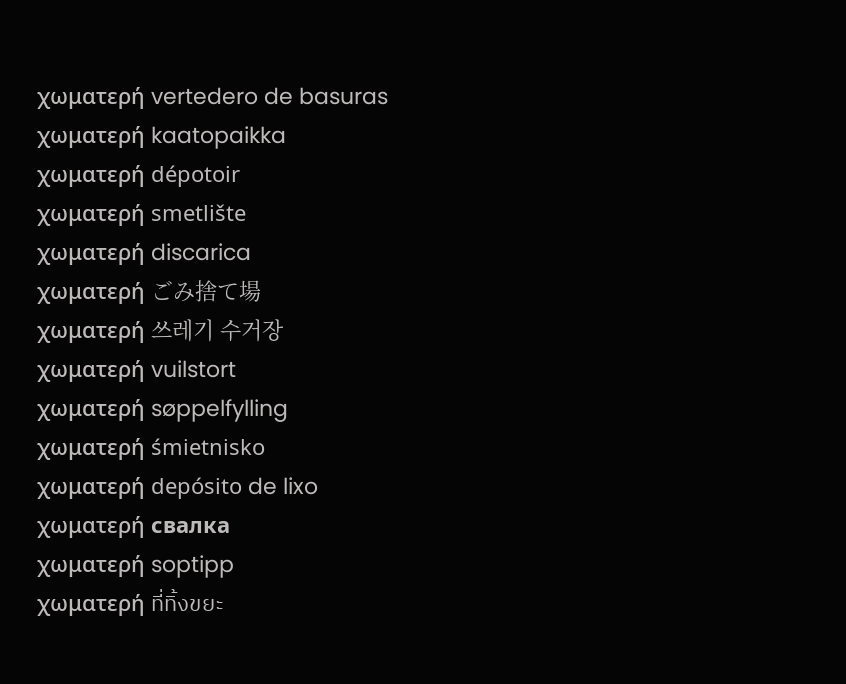χωματερή vertedero de basuras
χωματερή kaatopaikka
χωματερή dépotoir
χωματερή smetlište
χωματερή discarica
χωματερή ごみ捨て場
χωματερή 쓰레기 수거장
χωματερή vuilstort
χωματερή søppelfylling
χωματερή śmietnisko
χωματερή depósito de lixo
χωματερή свалка
χωματερή soptipp
χωματερή ที่ทิ้งขยะ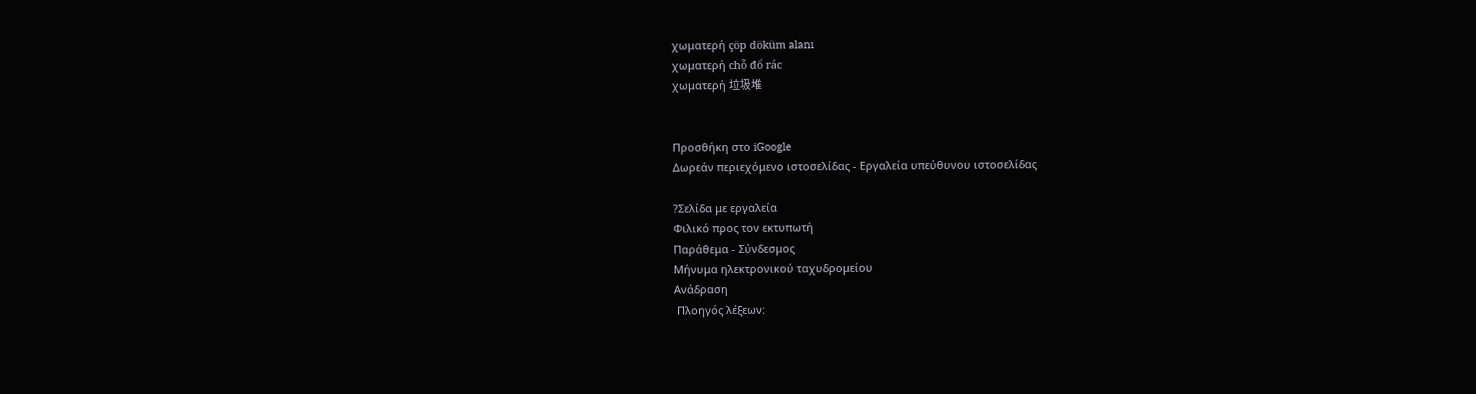χωματερή çöp döküm alanı
χωματερή chỗ đổ rác
χωματερή 垃圾堆


Προσθήκη στο iGoogle
Δωρεάν περιεχόμενο ιστοσελίδας - Εργαλεία υπεύθυνου ιστοσελίδας

?Σελίδα με εργαλεία
Φιλικό προς τον εκτυπωτή
Παράθεμα - Σύνδεσμος
Μήνυμα ηλεκτρονικού ταχυδρομείου
Ανάδραση
 Πλοηγός λέξεων: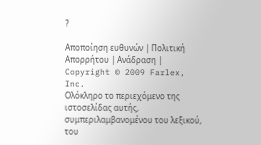?

Αποποίηση ευθυνών | Πολιτική Απορρήτου | Ανάδραση | Copyright © 2009 Farlex, Inc.
Ολόκληρο το περιεχόμενο της ιστοσελίδας αυτής, συμπεριλαμβανομένου του λεξικού, του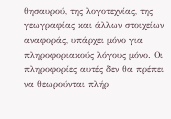θησαυρού, της λογοτεχνίας, της γεωγραφίας και άλλων στοιχείων αναφοράς, υπάρχει μόνο για πληροφοριακούς λόγους μόνο. Οι πληροφορίες αυτές δεν θα πρέπει να θεωρούνται πλήρ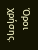Όροι χρήσης.